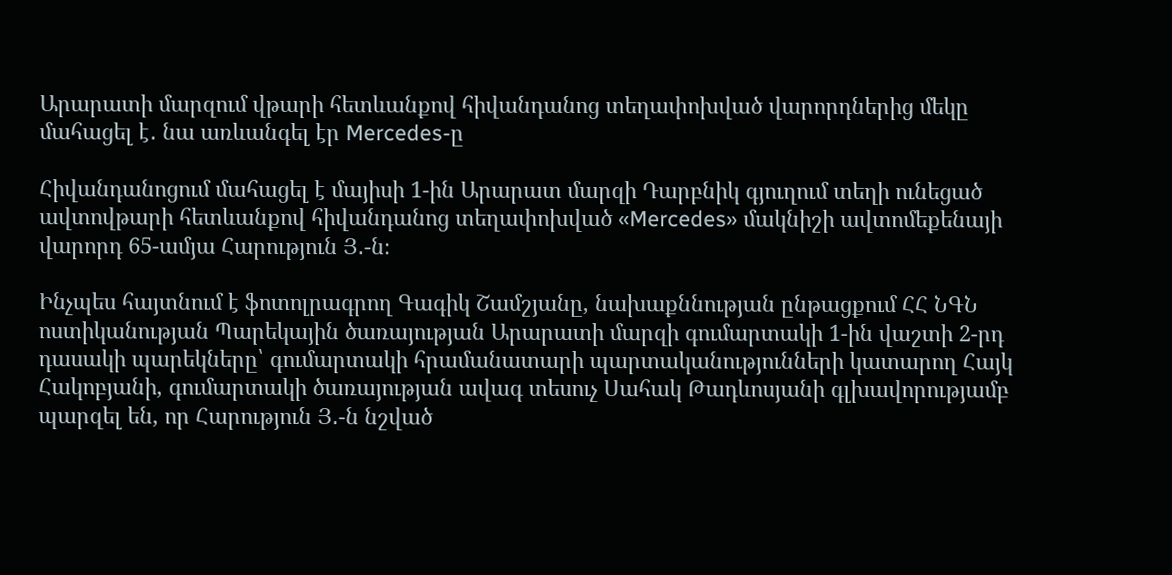Արարատի մարզում վթարի հետևանքով հիվանդանոց տեղափոխված վարորդներից մեկը մահացել է․ նա առևանգել էր Mercedes-ը

Հիվանդանոցում մահացել է մայիսի 1-ին Արարատ մարզի Դարբնիկ գյուղում տեղի ունեցած ավտովթարի հետևանքով հիվանդանոց տեղափոխված «Mercedes» մակնիշի ավտոմեքենայի վարորդ 65-ամյա Հարություն Յ․-ն։

Ինչպես հայտնում է ֆոտոլրագրող Գագիկ Շամշյանը, նախաքննության ընթացքում ՀՀ ՆԳՆ ոստիկանության Պարեկային ծառայության Արարատի մարզի գումարտակի 1-ին վաշտի 2-րդ դասակի պարեկները՝ գումարտակի հրամանատարի պարտականությունների կատարող Հայկ Հակոբյանի, գումարտակի ծառայության ավագ տեսուչ Սահակ Թադևոսյանի գլխավորությամբ պարզել են, որ Հարություն Յ․-ն նշված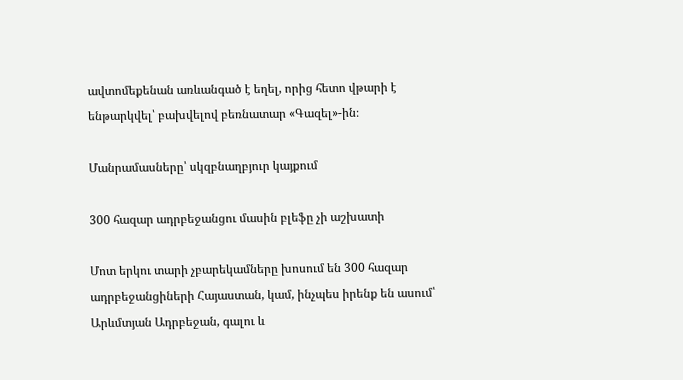ավտոմեքենան առևանգած է եղել, որից հետո վթարի է ենթարկվել՝ բախվելով բեռնատար «Գազել»-ին։

Մանրամասները՝ սկզբնաղբյուր կայքում

300 հազար ադրբեջանցու մասին բլեֆը չի աշխատի

Մոտ երկու տարի չբարեկամները խոսում են 300 հազար ադրբեջանցիների Հայաստան, կամ, ինչպես իրենք են ասում՝ Արևմտյան Ադրբեջան, գալու և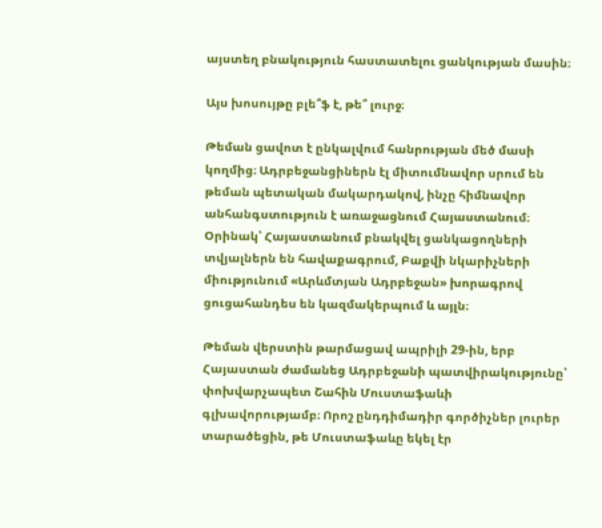այստեղ բնակություն հաստատելու ցանկության մասին։

Այս խոսույթը բլե՞ֆ է, թե՞ լուրջ։

Թեման ցավոտ է ընկալվում հանրության մեծ մասի կողմից։ Ադրբեջանցիներն էլ միտումնավոր սրում են թեման պետական մակարդակով, ինչը հիմնավոր անհանգստություն է առաջացնում Հայաստանում։ Օրինակ՝ Հայաստանում բնակվել ցանկացողների տվյալներն են հավաքագրում, Բաքվի նկարիչների միությունում «Արևմտյան Ադրբեջան» խորագրով ցուցահանդես են կազմակերպում և այլն։

Թեման վերստին թարմացավ ապրիլի 29-ին, երբ Հայաստան ժամանեց Ադրբեջանի պատվիրակությունը՝ փոխվարչապետ Շահին Մուստաֆաևի գլխավորությամբ։ Որոշ ընդդիմադիր գործիչներ լուրեր տարածեցին, թե Մուստաֆաևը եկել էր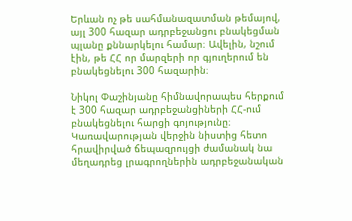Երևան ոչ թե սահմանազատման թեմայով, այլ 300 հազար ադրբեջանցու բնակեցման պլանը քննարկելու համար։ Ավելին, նշում էին, թե ՀՀ որ մարզերի որ գյուղերում են բնակեցնելու 300 հազարին։

Նիկոլ Փաշինյանը հիմնավորապես հերքում է 300 հազար ադրբեջանցիների ՀՀ-ում բնակեցնելու հարցի գոյությունը։ Կառավարության վերջին նիստից հետո հրավիրված ճեպազրույցի ժամանակ նա մեղադրեց լրագրողներին ադրբեջանական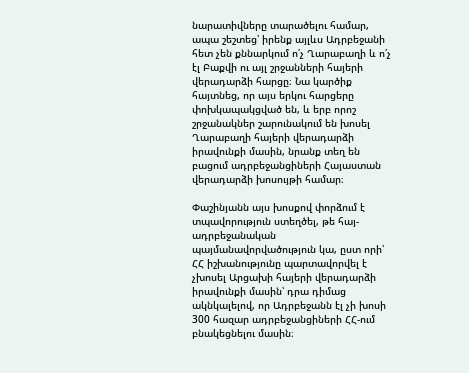նարատիվները տարածելու համար, ապա շեշտեց՝ իրենք այլևս Ադրբեջանի հետ չեն քննարկում ո՛չ Ղարաբաղի և ո՛չ էլ Բաքվի ու այլ շրջանների հայերի վերադարձի հարցը։ Նա կարծիք հայտնեց, որ այս երկու հարցերը փոխկապակցված են, և երբ որոշ շրջանակներ շարունակում են խոսել Ղարաբաղի հայերի վերադարձի իրավունքի մասին, նրանք տեղ են բացում ադրբեջանցիների Հայաստան վերադարձի խոսույթի համար։

Փաշինյանն այս խոսքով փորձում է տպավորություն ստեղծել, թե հայ-ադրբեջանական պայմանավորվածություն կա, ըստ որի՝ ՀՀ իշխանությունը պարտավորվել է չխոսել Արցախի հայերի վերադարձի իրավունքի մասին՝ դրա դիմաց ակնկալելով, որ Ադրբեջանն էլ չի խոսի 300 հազար ադրբեջանցիների ՀՀ-ում բնակեցնելու մասին։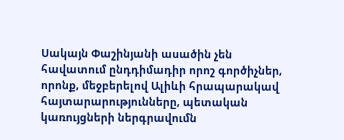Սակայն Փաշինյանի ասածին չեն հավատում ընդդիմադիր որոշ գործիչներ, որոնք, մեջբերելով Ալիևի հրապարակավ հայտարարությունները, պետական կառույցների ներգրավումն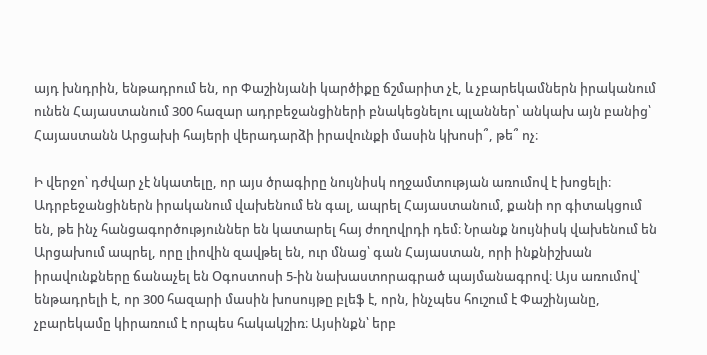այդ խնդրին, ենթադրում են, որ Փաշինյանի կարծիքը ճշմարիտ չէ, և չբարեկամներն իրականում ունեն Հայաստանում 300 հազար ադրբեջանցիների բնակեցնելու պլաններ՝ անկախ այն բանից՝ Հայաստանն Արցախի հայերի վերադարձի իրավունքի մասին կխոսի՞, թե՞ ոչ։

Ի վերջո՝ դժվար չէ նկատելը, որ այս ծրագիրը նույնիսկ ողջամտության առումով է խոցելի։ Ադրբեջանցիներն իրականում վախենում են գալ, ապրել Հայաստանում, քանի որ գիտակցում են, թե ինչ հանցագործություններ են կատարել հայ ժողովրդի դեմ։ Նրանք նույնիսկ վախենում են Արցախում ապրել, որը լիովին զավթել են, ուր մնաց՝ գան Հայաստան, որի ինքնիշխան իրավունքները ճանաչել են Օգոստոսի 5-ին նախաստորագրած պայմանագրով։ Այս առումով՝ ենթադրելի է, որ 300 հազարի մասին խոսույթը բլեֆ է, որն, ինչպես հուշում է Փաշինյանը, չբարեկամը կիրառում է որպես հակակշիռ։ Այսինքն՝ երբ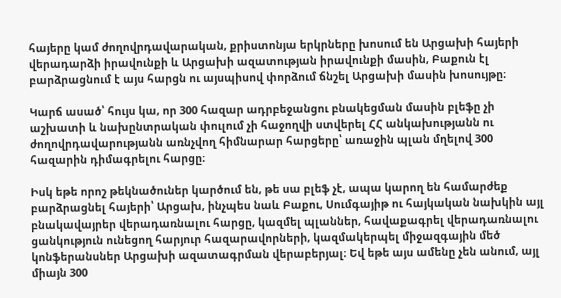հայերը կամ ժողովրդավարական, քրիստոնյա երկրները խոսում են Արցախի հայերի վերադարձի իրավունքի և Արցախի ազատության իրավունքի մասին, Բաքուն էլ բարձրացնում է այս հարցն ու այսպիսով փորձում ճնշել Արցախի մասին խոսույթը։

Կարճ ասած՝ հույս կա, որ 300 հազար ադրբեջանցու բնակեցման մասին բլեֆը չի աշխատի և նախընտրական փուլում չի հաջողվի ստվերել ՀՀ անկախությանն ու ժողովրդավարությանն առնչվող հիմնարար հարցերը՝ առաջին պլան մղելով 300 հազարին դիմագրելու հարցը։

Իսկ եթե որոշ թեկնածուներ կարծում են, թե սա բլեֆ չէ, ապա կարող են համարժեք բարձրացնել հայերի՝ Արցախ, ինչպես նաև Բաքու, Սումգայիթ ու հայկական նախկին այլ բնակավայրեր վերադառնալու հարցը, կազմել պլաններ, հավաքագրել վերադառնալու ցանկություն ունեցող հարյուր հազարավորների, կազմակերպել միջազգային մեծ կոնֆերանսներ Արցախի ազատագրման վերաբերյալ։ Եվ եթե այս ամենը չեն անում, այլ միայն 300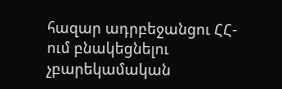հազար ադրբեջանցու ՀՀ-ում բնակեցնելու չբարեկամական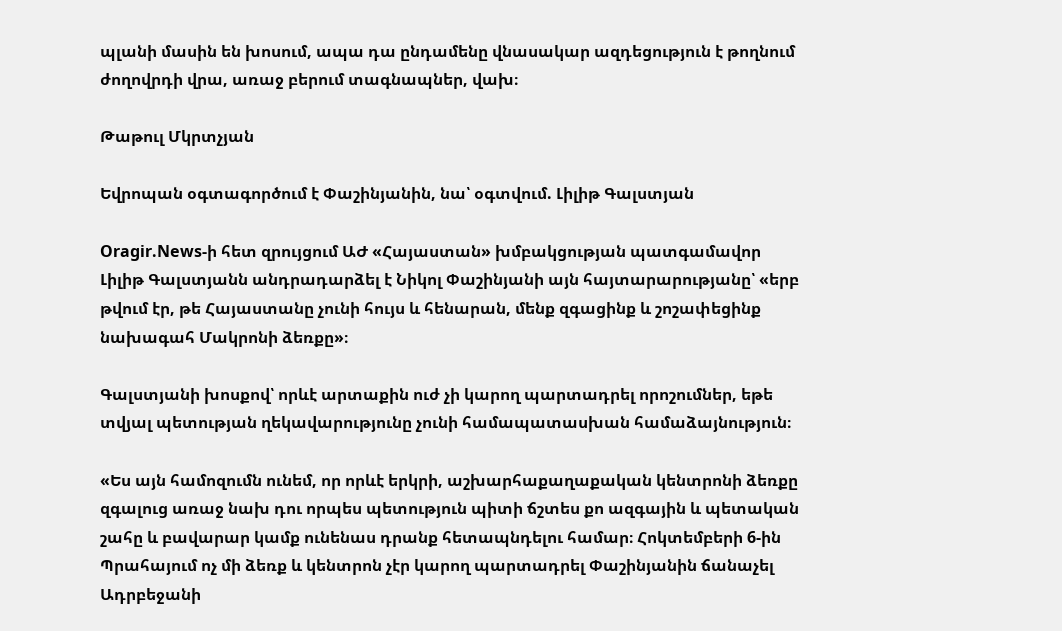պլանի մասին են խոսում, ապա դա ընդամենը վնասակար ազդեցություն է թողնում ժողովրդի վրա, առաջ բերում տագնապներ, վախ։

Թաթուլ Մկրտչյան

Եվրոպան օգտագործում է Փաշինյանին, նա՝ օգտվում. Լիլիթ Գալստյան

Oragir.News-ի հետ զրույցում ԱԺ «Հայաստան» խմբակցության պատգամավոր Լիլիթ Գալստյանն անդրադարձել է Նիկոլ Փաշինյանի այն հայտարարությանը՝ «երբ թվում էր, թե Հայաստանը չունի հույս և հենարան, մենք զգացինք և շոշափեցինք նախագահ Մակրոնի ձեռքը»։

Գալստյանի խոսքով՝ որևէ արտաքին ուժ չի կարող պարտադրել որոշումներ, եթե տվյալ պետության ղեկավարությունը չունի համապատասխան համաձայնություն։

«Ես այն համոզումն ունեմ, որ որևէ երկրի, աշխարհաքաղաքական կենտրոնի ձեռքը զգալուց առաջ նախ դու որպես պետություն պիտի ճշտես քո ազգային և պետական շահը և բավարար կամք ունենաս դրանք հետապնդելու համար։ Հոկտեմբերի 6-ին Պրահայում ոչ մի ձեռք և կենտրոն չէր կարող պարտադրել Փաշինյանին ճանաչել Ադրբեջանի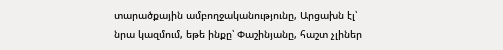տարածքային ամբողջականությունը, Արցախն էլ՝ նրա կազմում, եթե ինքը՝ Փաշինյանը, հաշտ չլիներ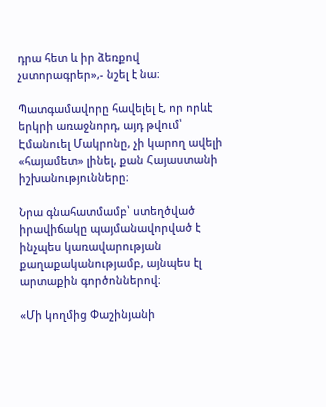դրա հետ և իր ձեռքով չստորագրեր»,- նշել է նա։

Պատգամավորը հավելել է, որ որևէ երկրի առաջնորդ, այդ թվում՝ Էմանուել Մակրոնը, չի կարող ավելի «հայամետ» լինել, քան Հայաստանի իշխանությունները։

Նրա գնահատմամբ՝ ստեղծված իրավիճակը պայմանավորված է ինչպես կառավարության քաղաքականությամբ, այնպես էլ արտաքին գործոններով։

«Մի կողմից Փաշինյանի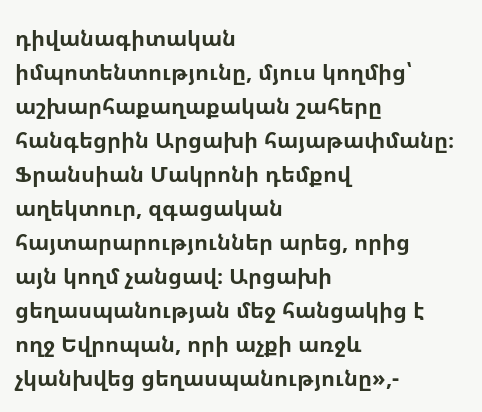դիվանագիտական իմպոտենտությունը, մյուս կողմից՝ աշխարհաքաղաքական շահերը հանգեցրին Արցախի հայաթափմանը։ Ֆրանսիան Մակրոնի դեմքով աղեկտուր, զգացական հայտարարություններ արեց, որից այն կողմ չանցավ։ Արցախի ցեղասպանության մեջ հանցակից է ողջ Եվրոպան, որի աչքի առջև չկանխվեց ցեղասպանությունը»,-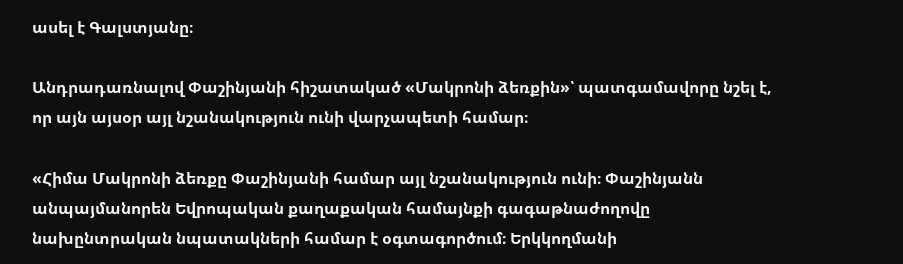ասել է Գալստյանը։

Անդրադառնալով Փաշինյանի հիշատակած «Մակրոնի ձեռքին»՝ պատգամավորը նշել է, որ այն այսօր այլ նշանակություն ունի վարչապետի համար։

«Հիմա Մակրոնի ձեռքը Փաշինյանի համար այլ նշանակություն ունի։ Փաշինյանն անպայմանորեն Եվրոպական քաղաքական համայնքի գագաթնաժողովը նախընտրական նպատակների համար է օգտագործում։ Երկկողմանի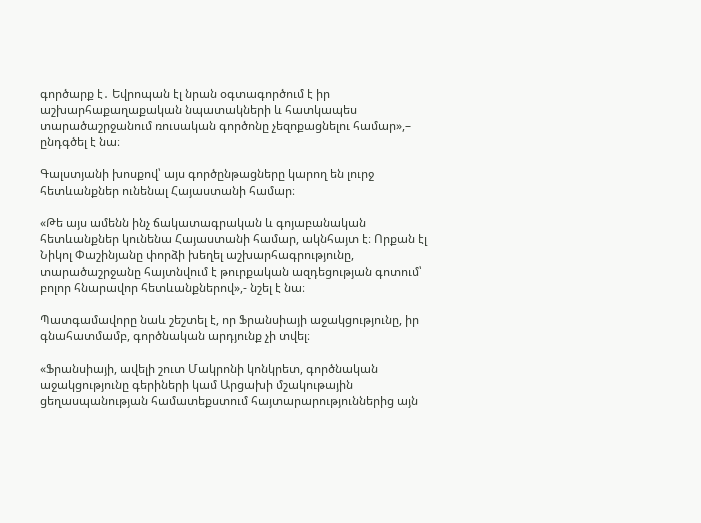գործարք է․ Եվրոպան էլ նրան օգտագործում է իր աշխարհաքաղաքական նպատակների և հատկապես տարածաշրջանում ռուսական գործոնը չեզոքացնելու համար»,– ընդգծել է նա։

Գալստյանի խոսքով՝ այս գործընթացները կարող են լուրջ հետևանքներ ունենալ Հայաստանի համար։

«Թե այս ամենն ինչ ճակատագրական և գոյաբանական հետևանքներ կունենա Հայաստանի համար, ակնհայտ է։ Որքան էլ Նիկոլ Փաշինյանը փորձի խեղել աշխարհագրությունը, տարածաշրջանը հայտնվում է թուրքական ազդեցության գոտում՝ բոլոր հնարավոր հետևանքներով»,- նշել է նա։

Պատգամավորը նաև շեշտել է, որ Ֆրանսիայի աջակցությունը, իր գնահատմամբ, գործնական արդյունք չի տվել։

«Ֆրանսիայի, ավելի շուտ Մակրոնի կոնկրետ, գործնական աջակցությունը գերիների կամ Արցախի մշակութային ցեղասպանության համատեքստում հայտարարություններից այն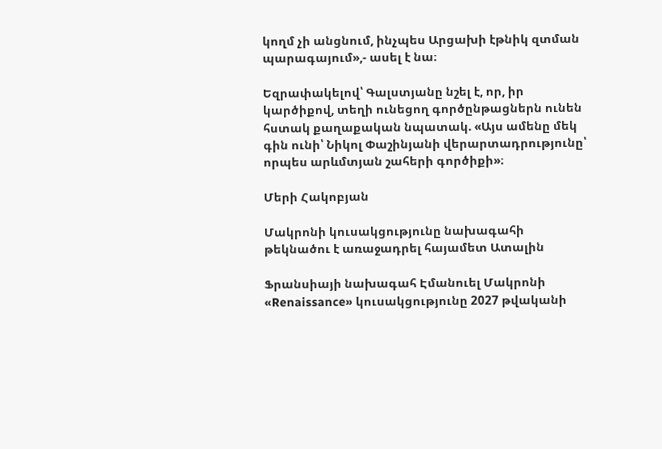կողմ չի անցնում, ինչպես Արցախի էթնիկ զտման պարագայում»,- ասել է նա։

Եզրափակելով՝ Գալստյանը նշել է, որ, իր կարծիքով, տեղի ունեցող գործընթացներն ունեն հստակ քաղաքական նպատակ. «Այս ամենը մեկ գին ունի՝ Նիկոլ Փաշինյանի վերարտադրությունը՝ որպես արևմտյան շահերի գործիքի»։

Մերի Հակոբյան

Մակրոնի կուսակցությունը նախագահի թեկնածու է առաջադրել հայամետ Ատալին

Ֆրանսիայի նախագահ Էմանուել Մակրոնի «Renaissance» կուսակցությունը 2027 թվականի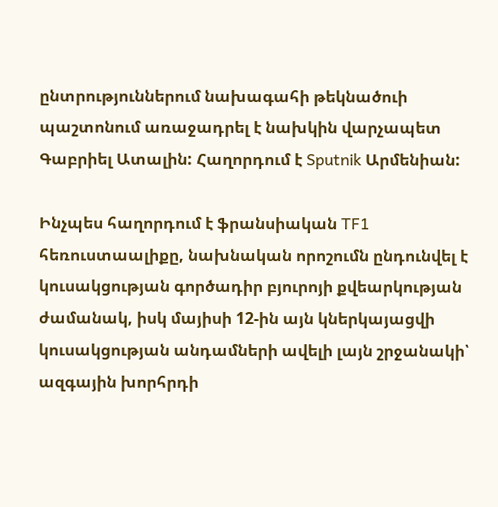ընտրություններում նախագահի թեկնածուի պաշտոնում առաջադրել է նախկին վարչապետ Գաբրիել Ատալին: Հաղորդում է Sputnik Արմենիան:

Ինչպես հաղորդում է ֆրանսիական TF1 հեռուստաալիքը, նախնական որոշումն ընդունվել է կուսակցության գործադիր բյուրոյի քվեարկության ժամանակ, իսկ մայիսի 12-ին այն կներկայացվի կուսակցության անդամների ավելի լայն շրջանակի՝ ազգային խորհրդի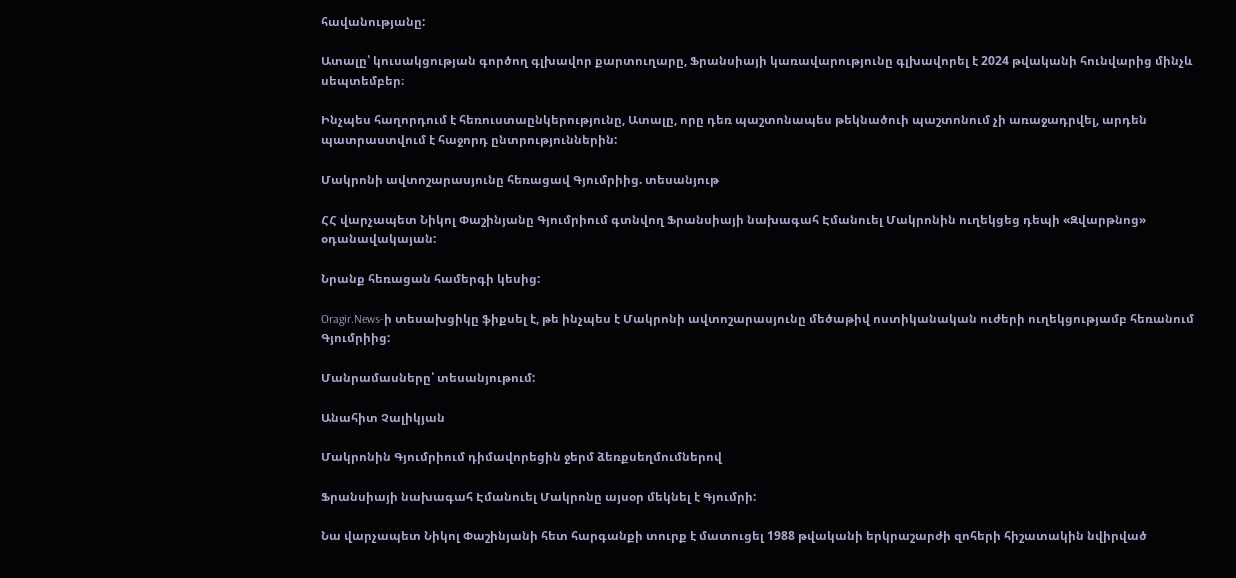հավանությանը:

Ատալը՝ կուսակցության գործող գլխավոր քարտուղարը, Ֆրանսիայի կառավարությունը գլխավորել է 2024 թվականի հունվարից մինչև սեպտեմբեր։

Ինչպես հաղորդում է հեռուստաընկերությունը, Ատալը, որը դեռ պաշտոնապես թեկնածուի պաշտոնում չի առաջադրվել, արդեն պատրաստվում է հաջորդ ընտրություններին:

Մակրոնի ավտոշարասյունը հեռացավ Գյումրիից. տեսանյութ

ՀՀ վարչապետ Նիկոլ Փաշինյանը Գյումրիում գտնվող Ֆրանսիայի նախագահ Էմանուել Մակրոնին ուղեկցեց դեպի «Զվարթնոց» օդանավակայան:

Նրանք հեռացան համերգի կեսից:

Oragir.News-ի տեսախցիկը ֆիքսել է, թե ինչպես է Մակրոնի ավտոշարասյունը մեծաթիվ ոստիկանական ուժերի ուղեկցությամբ հեռանում Գյումրիից:

Մանրամասները՝ տեսանյութում:

Անահիտ Չալիկյան

Մակրոնին Գյումրիում դիմավորեցին ջերմ ձեռքսեղմումներով

Ֆրանսիայի նախագահ Էմանուել Մակրոնը այսօր մեկնել է Գյումրի:

Նա վարչապետ Նիկոլ Փաշինյանի հետ հարգանքի տուրք է մատուցել 1988 թվականի երկրաշարժի զոհերի հիշատակին նվիրված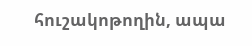հուշակոթողին, ապա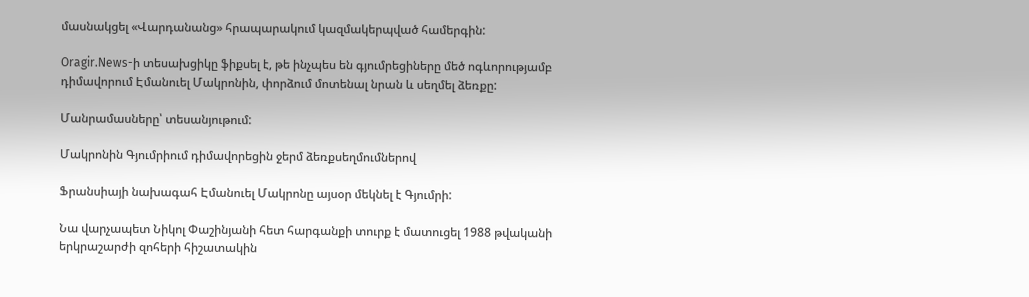մասնակցել «Վարդանանց» հրապարակում կազմակերպված համերգին:

Oragir.News-ի տեսախցիկը ֆիքսել է, թե ինչպես են գյումրեցիները մեծ ոգևորությամբ դիմավորում Էմանուել Մակրոնին, փորձում մոտենալ նրան և սեղմել ձեռքը:

Մանրամասները՝ տեսանյութում:

Մակրոնին Գյումրիում դիմավորեցին ջերմ ձեռքսեղմումներով

Ֆրանսիայի նախագահ Էմանուել Մակրոնը այսօր մեկնել է Գյումրի:

Նա վարչապետ Նիկոլ Փաշինյանի հետ հարգանքի տուրք է մատուցել 1988 թվականի երկրաշարժի զոհերի հիշատակին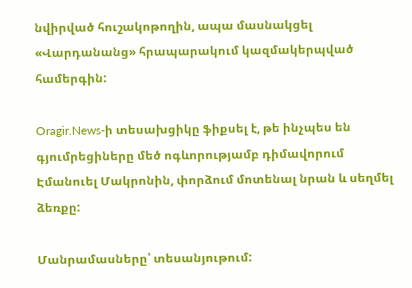նվիրված հուշակոթողին, ապա մասնակցել «Վարդանանց» հրապարակում կազմակերպված համերգին:

Oragir.News-ի տեսախցիկը ֆիքսել է, թե ինչպես են գյումրեցիները մեծ ոգևորությամբ դիմավորում Էմանուել Մակրոնին, փորձում մոտենալ նրան և սեղմել ձեռքը:

Մանրամասները՝ տեսանյութում: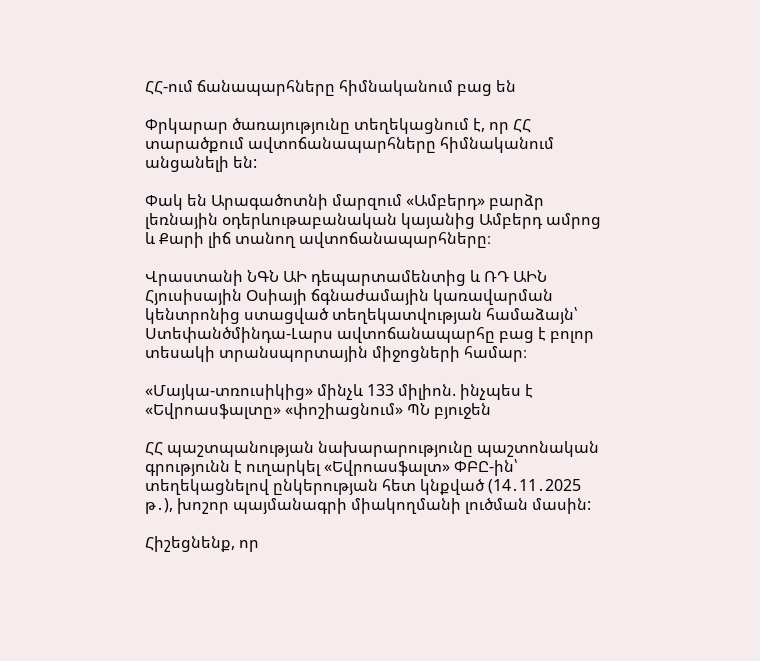ՀՀ-ում ճանապարհները հիմնականում բաց են

Փրկարար ծառայությունը տեղեկացնում է, որ ՀՀ տարածքում ավտոճանապարհները հիմնականում անցանելի են:

Փակ են Արագածոտնի մարզում «Ամբերդ» բարձր լեռնային օդերևութաբանական կայանից Ամբերդ ամրոց և Քարի լիճ տանող ավտոճանապարհները։

Վրաստանի ՆԳՆ ԱԻ դեպարտամենտից և ՌԴ ԱԻՆ Հյուսիսային Օսիայի ճգնաժամային կառավարման կենտրոնից ստացված տեղեկատվության համաձայն՝ Ստեփանծմինդա-Լարս ավտոճանապարհը բաց է բոլոր տեսակի տրանսպորտային միջոցների համար։

«Մայկա-տռուսիկից» մինչև 133 միլիոն. ինչպես է «Եվրոասֆալտը» «փոշիացնում» ՊՆ բյուջեն

ՀՀ պաշտպանության նախարարությունը պաշտոնական գրությունն է ուղարկել «Եվրոասֆալտ» ՓԲԸ-ին՝ տեղեկացնելով ընկերության հետ կնքված (14․11․2025 թ․), խոշոր պայմանագրի միակողմանի լուծման մասին:

Հիշեցնենք, որ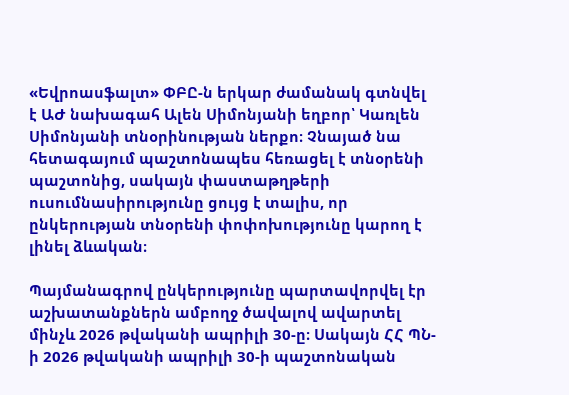«Եվրոասֆալտ» ՓԲԸ-ն երկար ժամանակ գտնվել է ԱԺ նախագահ Ալեն Սիմոնյանի եղբոր՝ Կառլեն Սիմոնյանի տնօրինության ներքո։ Չնայած նա հետագայում պաշտոնապես հեռացել է տնօրենի պաշտոնից, սակայն փաստաթղթերի ուսումնասիրությունը ցույց է տալիս, որ ընկերության տնօրենի փոփոխությունը կարող է լինել ձևական։

Պայմանագրով ընկերությունը պարտավորվել էր աշխատանքներն ամբողջ ծավալով ավարտել մինչև 2026 թվականի ապրիլի 30-ը։ Սակայն ՀՀ ՊՆ-ի 2026 թվականի ապրիլի 30-ի պաշտոնական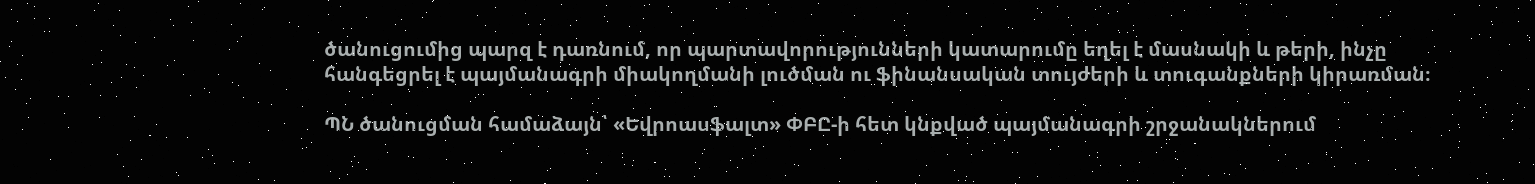ծանուցումից պարզ է դառնում, որ պարտավորությունների կատարումը եղել է մասնակի և թերի, ինչը հանգեցրել է պայմանագրի միակողմանի լուծման ու ֆինանսական տույժերի և տուգանքների կիրառման։

ՊՆ ծանուցման համաձայն՝ «Եվրոասֆալտ» ՓԲԸ-ի հետ կնքված պայմանագրի շրջանակներում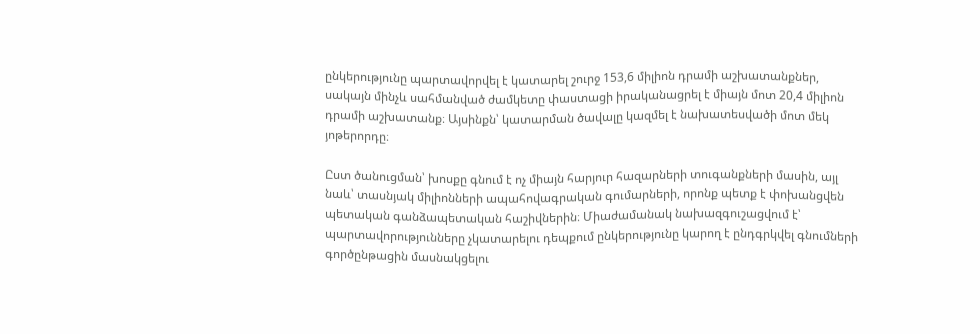ընկերությունը պարտավորվել է կատարել շուրջ 153,6 միլիոն դրամի աշխատանքներ, սակայն մինչև սահմանված ժամկետը փաստացի իրականացրել է միայն մոտ 20,4 միլիոն դրամի աշխատանք։ Այսինքն՝ կատարման ծավալը կազմել է նախատեսվածի մոտ մեկ յոթերորդը։

Ըստ ծանուցման՝ խոսքը գնում է ոչ միայն հարյուր հազարների տուգանքների մասին, այլ նաև՝ տասնյակ միլիոնների ապահովագրական գումարների, որոնք պետք է փոխանցվեն պետական գանձապետական հաշիվներին։ Միաժամանակ նախազգուշացվում է՝ պարտավորությունները չկատարելու դեպքում ընկերությունը կարող է ընդգրկվել գնումների գործընթացին մասնակցելու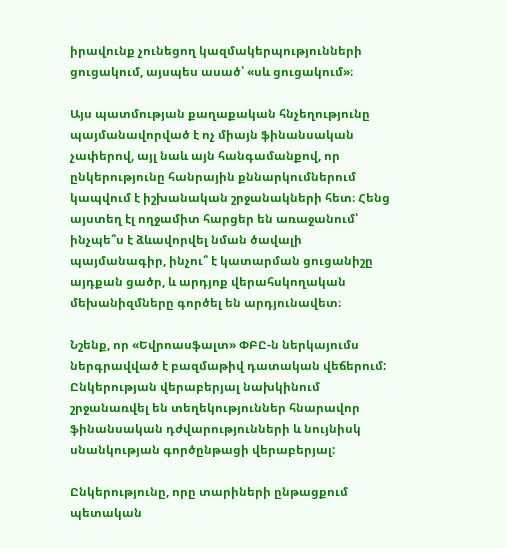իրավունք չունեցող կազմակերպությունների ցուցակում, այսպես ասած՝ «սև ցուցակում»։

Այս պատմության քաղաքական հնչեղությունը պայմանավորված է ոչ միայն ֆինանսական չափերով, այլ նաև այն հանգամանքով, որ ընկերությունը հանրային քննարկումներում կապվում է իշխանական շրջանակների հետ։ Հենց այստեղ էլ ողջամիտ հարցեր են առաջանում՝ ինչպե՞ս է ձևավորվել նման ծավալի պայմանագիր, ինչու՞ է կատարման ցուցանիշը այդքան ցածր, և արդյոք վերահսկողական մեխանիզմները գործել են արդյունավետ։

Նշենք, որ «Եվրոասֆալտ» ՓԲԸ-ն ներկայումս ներգրավված է բազմաթիվ դատական վեճերում: Ընկերության վերաբերյալ նախկինում շրջանառվել են տեղեկություններ հնարավոր ֆինանսական դժվարությունների և նույնիսկ սնանկության գործընթացի վերաբերյալ:

Ընկերությունը, որը տարիների ընթացքում պետական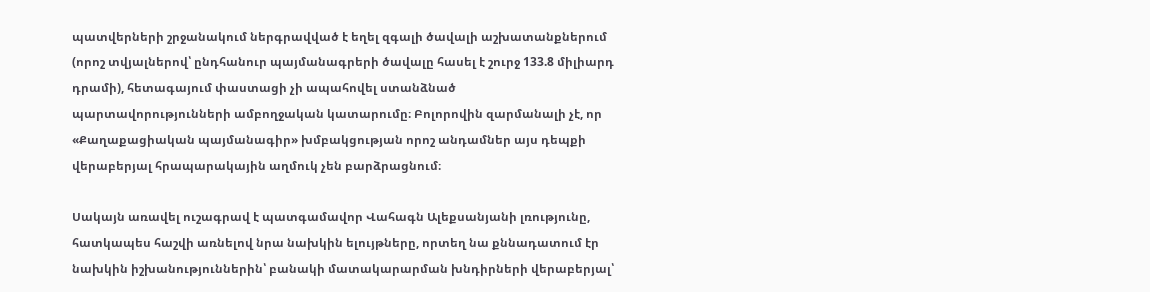պատվերների շրջանակում ներգրավված է եղել զգալի ծավալի աշխատանքներում (որոշ տվյալներով՝ ընդհանուր պայմանագրերի ծավալը հասել է շուրջ 133.8 միլիարդ դրամի), հետագայում փաստացի չի ապահովել ստանձնած պարտավորությունների ամբողջական կատարումը։ Բոլորովին զարմանալի չէ, որ «Քաղաքացիական պայմանագիր» խմբակցության որոշ անդամներ այս դեպքի վերաբերյալ հրապարակային աղմուկ չեն բարձրացնում։

Սակայն առավել ուշագրավ է պատգամավոր Վահագն Ալեքսանյանի լռությունը, հատկապես հաշվի առնելով նրա նախկին ելույթները, որտեղ նա քննադատում էր նախկին իշխանություններին՝ բանակի մատակարարման խնդիրների վերաբերյալ՝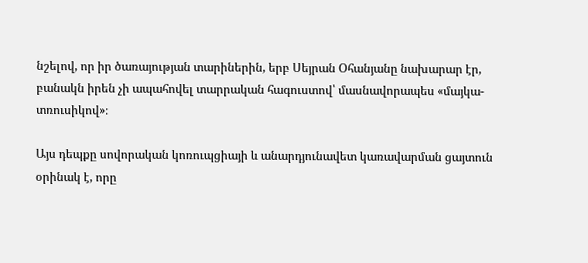նշելով, որ իր ծառայության տարիներին, երբ Սեյրան Օհանյանը նախարար էր, բանակն իրեն չի ապահովել տարրական հագուստով՝ մասնավորապես «մայկա-տռուսիկով»։

Այս դեպքը սովորական կոռուպցիայի և անարդյունավետ կառավարման ցայտուն օրինակ է, որը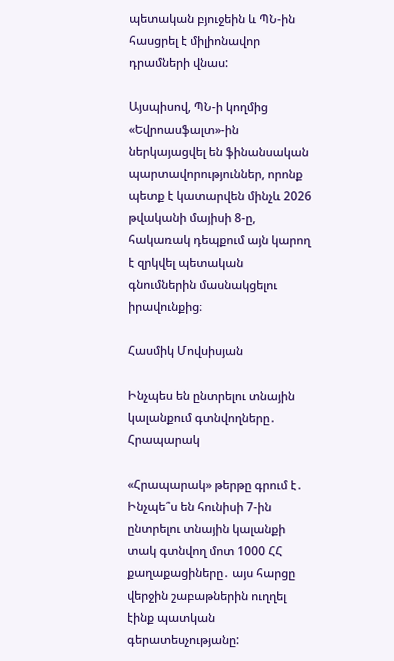պետական բյուջեին և ՊՆ-ին հասցրել է միլիոնավոր դրամների վնաս:

Այսպիսով, ՊՆ-ի կողմից «Եվրոասֆալտ»-ին ներկայացվել են ֆինանսական պարտավորություններ, որոնք պետք է կատարվեն մինչև 2026 թվականի մայիսի 8-ը, հակառակ դեպքում այն կարող է զրկվել պետական գնումներին մասնակցելու իրավունքից։

Հասմիկ Մովսիսյան

Ինչպես են ընտրելու տնային կալանքում գտնվողները․ Հրապարակ

«Հրապարակ» թերթը գրում է․ Ինչպե՞ս են հունիսի 7-ին ընտրելու տնային կալանքի տակ գտնվող մոտ 1000 ՀՀ քաղաքացիները․ այս հարցը վերջին շաբաթներին ուղղել էինք պատկան գերատեսչությանը: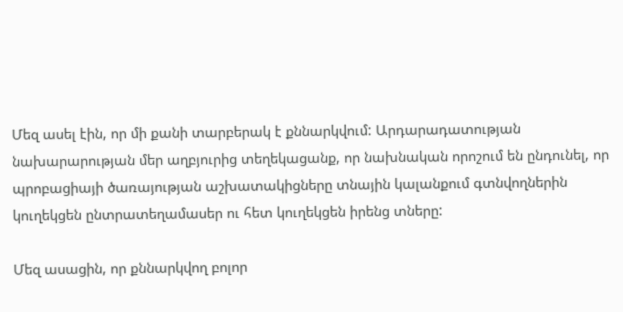Մեզ ասել էին, որ մի քանի տարբերակ է քննարկվում: Արդարադատության նախարարության մեր աղբյուրից տեղեկացանք, որ նախնական որոշում են ընդունել, որ պրոբացիայի ծառայության աշխատակիցները տնային կալանքում գտնվողներին կուղեկցեն ընտրատեղամասեր ու հետ կուղեկցեն իրենց տները:

Մեզ ասացին, որ քննարկվող բոլոր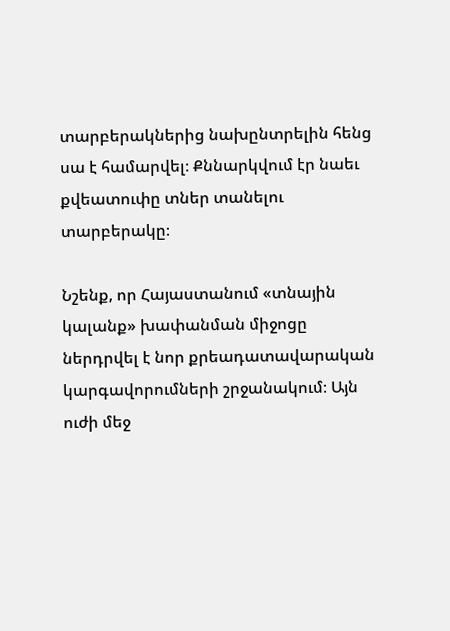տարբերակներից նախընտրելին հենց սա է համարվել։ Քննարկվում էր նաեւ քվեատուփը տներ տանելու տարբերակը։

Նշենք, որ Հայաստանում «տնային կալանք» խափանման միջոցը ներդրվել է նոր քրեադատավարական կարգավորումների շրջանակում։ Այն ուժի մեջ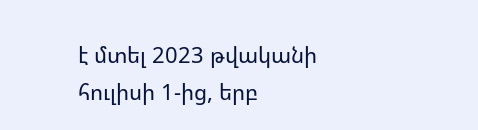է մտել 2023 թվականի հուլիսի 1-ից, երբ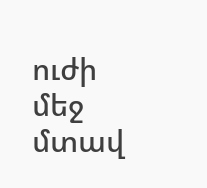ուժի մեջ մտավ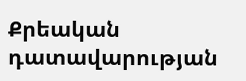Քրեական դատավարության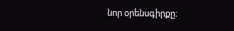նոր օրենսգիրքը։